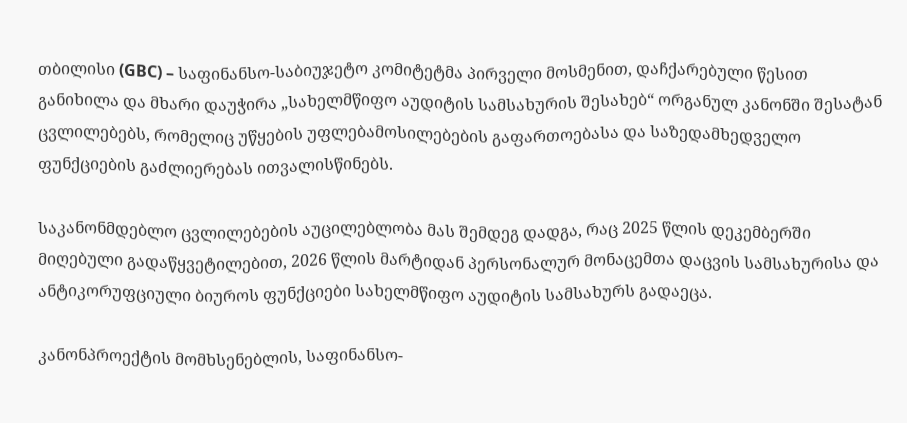თბილისი (GBC) – საფინანსო-საბიუჯეტო კომიტეტმა პირველი მოსმენით, დაჩქარებული წესით განიხილა და მხარი დაუჭირა „სახელმწიფო აუდიტის სამსახურის შესახებ“ ორგანულ კანონში შესატან ცვლილებებს, რომელიც უწყების უფლებამოსილებების გაფართოებასა და საზედამხედველო ფუნქციების გაძლიერებას ითვალისწინებს.

საკანონმდებლო ცვლილებების აუცილებლობა მას შემდეგ დადგა, რაც 2025 წლის დეკემბერში მიღებული გადაწყვეტილებით, 2026 წლის მარტიდან პერსონალურ მონაცემთა დაცვის სამსახურისა და ანტიკორუფციული ბიუროს ფუნქციები სახელმწიფო აუდიტის სამსახურს გადაეცა.

კანონპროექტის მომხსენებლის, საფინანსო-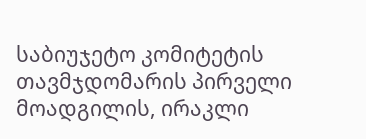საბიუჯეტო კომიტეტის თავმჯდომარის პირველი მოადგილის, ირაკლი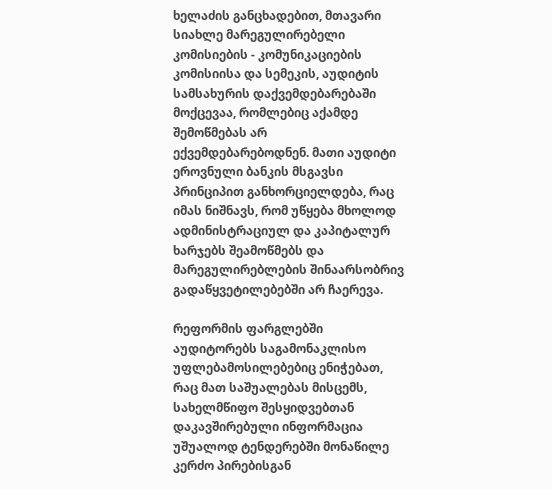ხელაძის განცხადებით, მთავარი სიახლე მარეგულირებელი კომისიების - კომუნიკაციების კომისიისა და სემეკის, აუდიტის სამსახურის დაქვემდებარებაში მოქცევაა, რომლებიც აქამდე შემოწმებას არ ექვემდებარებოდნენ. მათი აუდიტი ეროვნული ბანკის მსგავსი პრინციპით განხორციელდება, რაც იმას ნიშნავს, რომ უწყება მხოლოდ ადმინისტრაციულ და კაპიტალურ ხარჯებს შეამოწმებს და მარეგულირებლების შინაარსობრივ გადაწყვეტილებებში არ ჩაერევა.

რეფორმის ფარგლებში აუდიტორებს საგამონაკლისო უფლებამოსილებებიც ენიჭებათ, რაც მათ საშუალებას მისცემს, სახელმწიფო შესყიდვებთან დაკავშირებული ინფორმაცია უშუალოდ ტენდერებში მონაწილე კერძო პირებისგან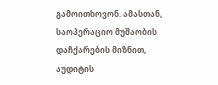გამოითხოვონ. ამასთან, საოპერაციო მუშაობის დაჩქარების მიზნით, აუდიტის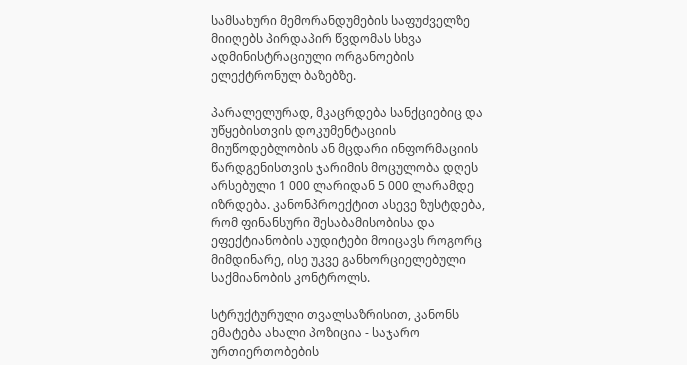სამსახური მემორანდუმების საფუძველზე მიიღებს პირდაპირ წვდომას სხვა ადმინისტრაციული ორგანოების ელექტრონულ ბაზებზე.

პარალელურად, მკაცრდება სანქციებიც და უწყებისთვის დოკუმენტაციის მიუწოდებლობის ან მცდარი ინფორმაციის წარდგენისთვის ჯარიმის მოცულობა დღეს არსებული 1 000 ლარიდან 5 000 ლარამდე იზრდება. კანონპროექტით ასევე ზუსტდება, რომ ფინანსური შესაბამისობისა და ეფექტიანობის აუდიტები მოიცავს როგორც მიმდინარე, ისე უკვე განხორციელებული საქმიანობის კონტროლს.

სტრუქტურული თვალსაზრისით, კანონს ემატება ახალი პოზიცია - საჯარო ურთიერთობების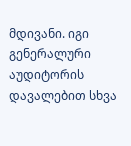მდივანი. იგი გენერალური აუდიტორის დავალებით სხვა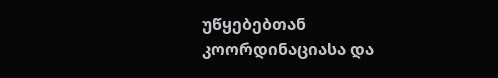უწყებებთან კოორდინაციასა და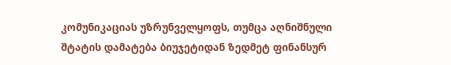კომუნიკაციას უზრუნველყოფს, თუმცა აღნიშნული შტატის დამატება ბიუჯეტიდან ზედმეტ ფინანსურ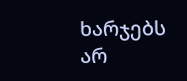ხარჯებს არ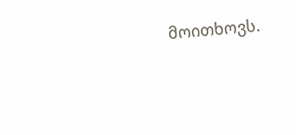მოითხოვს.